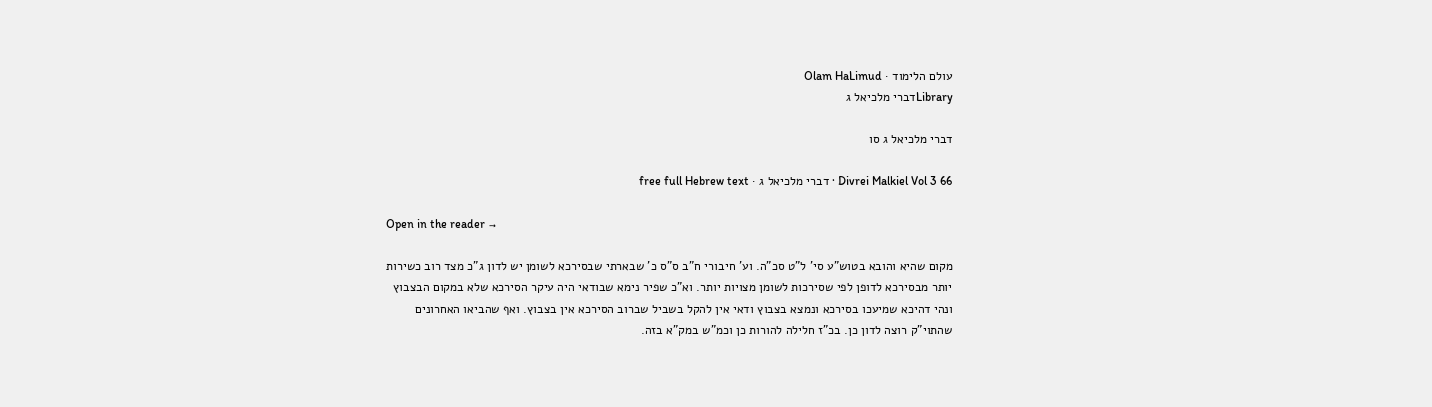עולם הלימוד · Olam HaLimud
Libraryדברי מלכיאל ג

דברי מלכיאל ג סו

Divrei Malkiel Vol 3 66 · דברי מלכיאל ג · free full Hebrew text

Open in the reader →

מקום שהיא והובא בטוש"ע סי' ל"ט סכ"ה. וע' חיבורי ח"ב ס"ס כ' שבארתי שבסירכא לשומן יש לדון ג"כ מצד רוב כשירות יותר מבסירכא לדופן לפי שסירכות לשומן מצויות יותר. וא"כ שפיר נימא שבודאי היה עיקר הסירכא שלא במקום הבצבוץ ונהי דהיכא שמיעכו בסירכא ונמצא בצבוץ ודאי אין להקל בשביל שברוב הסירכא אין בצבוץ. ואף שהביאו האחרונים שהתוי"ק רוצה לדון כן. בכ"ז חלילה להורות כן וכמ"ש במק"א בזה.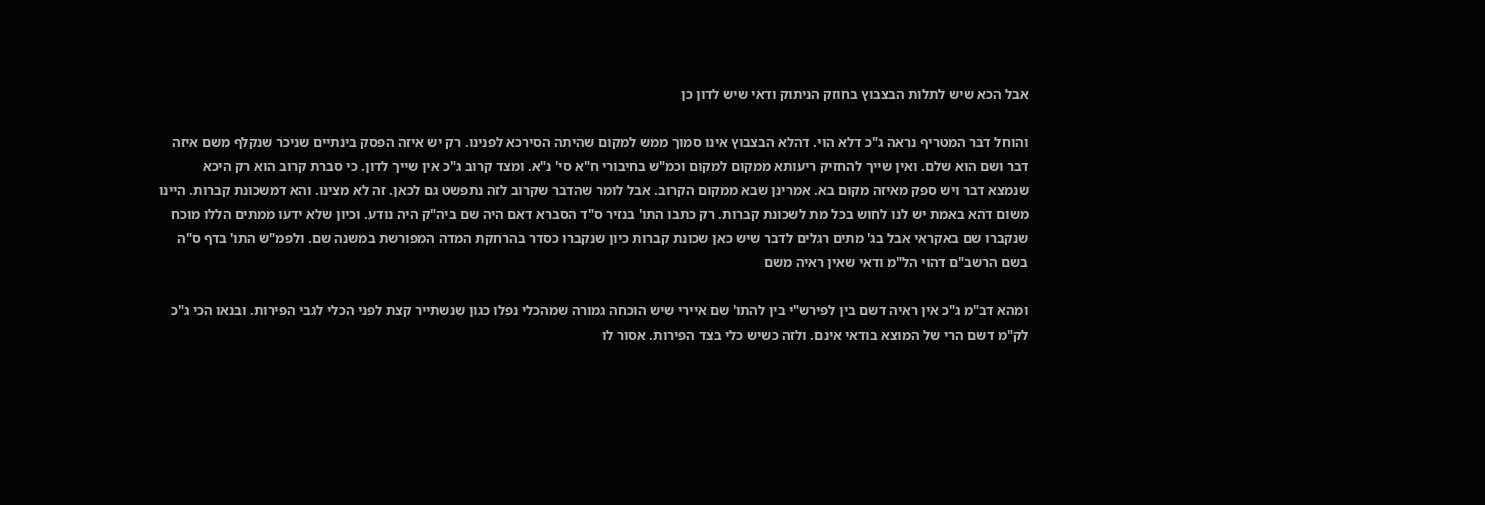אבל הכא שיש לתלות הבצבוץ בחוזק הניתוק ודאי שיש לדון כן

והוחל דבר המטריף נראה ג"כ דלא הוי. דהלא הבצבוץ אינו סמוך ממש למקום שהיתה הסירכא לפנינו. רק יש איזה הפסק בינתיים שניכר שנקלף משם איזה דבר ושם הוא שלם. ואין שייך להחזיק ריעותא ממקום למקום וכמ"ש בחיבורי ח"א סי' נ"א. ומצד קרוב ג"כ אין שייך לדון. כי סברת קרוב הוא רק היכא שנמצא דבר ויש ספק מאיזה מקום בא. אמרינן שבא ממקום הקרוב. אבל לומר שהדבר שקרוב לזה נתפשט גם לכאן. זה לא מצינו. והא דמשכונת קברות. היינו משום דהא באמת יש לנו לחוש בכל מת לשכונת קברות. רק כתבו התו' בנזיר ס"ד הסברא דאם היה שם ביה"ק היה נודע. וכיון שלא ידעו ממתים הללו מוכח שנקברו שם באקראי אבל בג' מתים רגלים לדבר שיש כאן שכונת קברות כיון שנקברו כסדר בהרחקת המדה המפורשת במשנה שם. ולפמ"ש התו' בדף ס"ה בשם הרשב"ם דהוי הל"מ ודאי שאין ראיה משם

ומהא דב"מ ג"כ אין ראיה דשם בין לפירש"י בין להתו' שם איירי שיש הוכחה גמורה שמהכלי נפלו כגון שנשתייר קצת לפני הכלי לגבי הפירות. ובנאו הכי ג"כ לק"מ דשם הרי של המוצא בודאי אינם. ולזה כשיש כלי בצד הפירות. אסור לו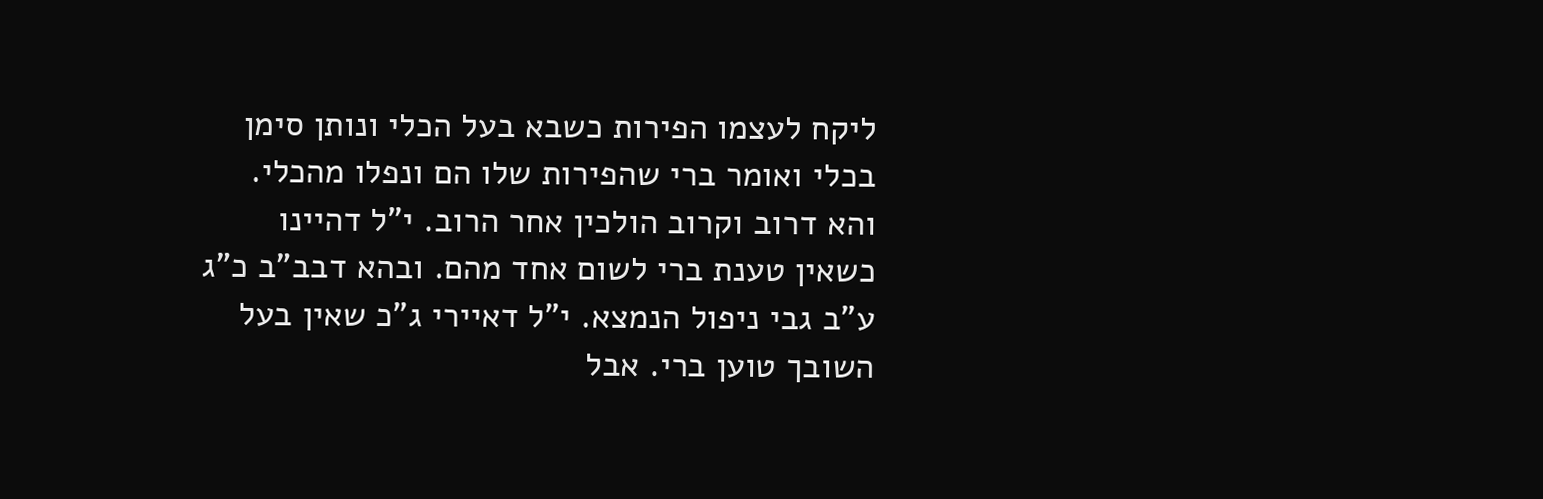ליקח לעצמו הפירות כשבא בעל הכלי ונותן סימן בכלי ואומר ברי שהפירות שלו הם ונפלו מהכלי. והא דרוב וקרוב הולכין אחר הרוב. י"ל דהיינו כשאין טענת ברי לשום אחד מהם. ובהא דבב"ב כ"ג ע"ב גבי ניפול הנמצא. י"ל דאיירי ג"כ שאין בעל השובך טוען ברי. אבל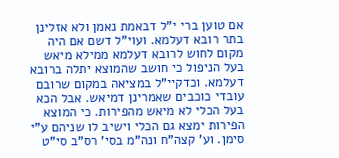אם טוען ברי י"ל דבאמת נאמן ולא אזלינן בתר רובא דעלמא. ועוי"ל דשם אם היה מקום לחוש לרובא דעלמא ממילא מיאש בעל הניפול כי חושב שהמוצא יתלה ברובא דעלמא. וכדקיי"ל במציאה במקום שרובם עובדי כוכבים שאמרינן דמיאש. אבל הכא בעל הכלי לא מיאש מהפירות. כי המוצא הפירות ימצא גם הכלי וישיב לו שניהם ע"י סימן. וע' קצה"ח ונה"מ בסי' רס"ב סי"ט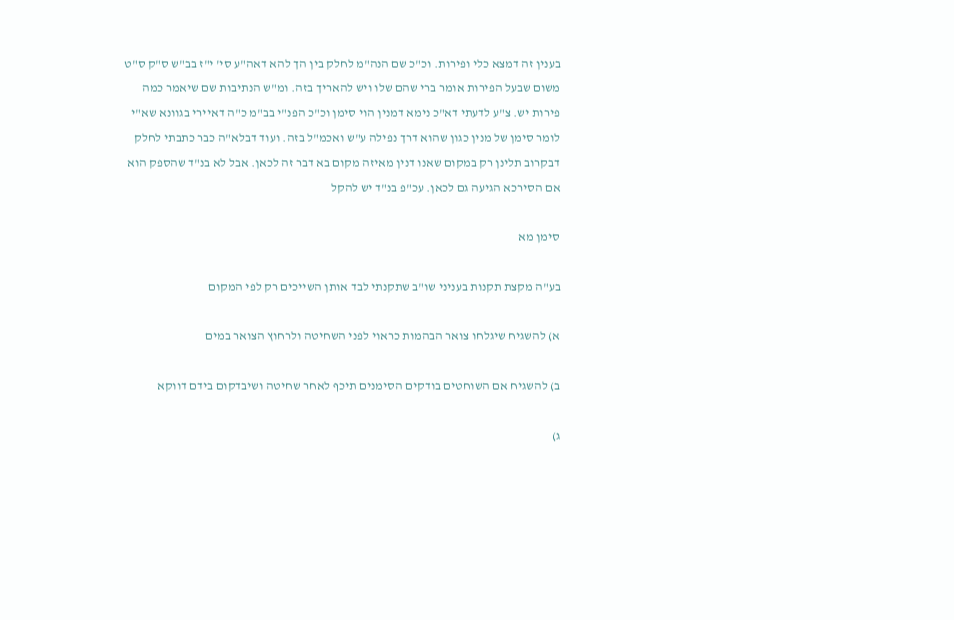בענין זה דמצא כלי ופירות. וכ"כ שם הנה"מ לחלק בין הך להא דאה"ע סי' י"ז בב"ש ס"ק ס"ט משום שבעל הפירות אומר ברי שהם שלו ויש להאריך בזה. ומ"ש הנתיבות שם שיאמר כמה פירות יש. צ"ע לדעתי דא"כ נימא דמנין הוי סימן וכ"כ הפנ"י בב"מ כ"ה דאיירי בגוונא שא"י לומר סימן של מנין כגון שהוא דרך נפילה ע"ש ואכמ"ל בזה. ועוד דבלא"ה כבר כתבתי לחלק דבקרוב תלינן רק במקום שאנו דנין מאיזה מקום בא דבר זה לכאן. אבל לא בנ"ד שהספק הוא אם הסירכא הגיעה גם לכאן. עכ"פ בנ"ד יש להקל

סימן מא

בע"ה מקצת תקנות בעניני שו"ב שתקנתי לבד אותן השייכים רק לפי המקום

א) להשגיח שיגלחו צואר הבהמות כראוי לפני השחיטה ולרחוץ הצואר במים

ב) להשגיח אם השוחטים בודקים הסימנים תיכף לאחר שחיטה ושיבדקום בידם דווקא

ג)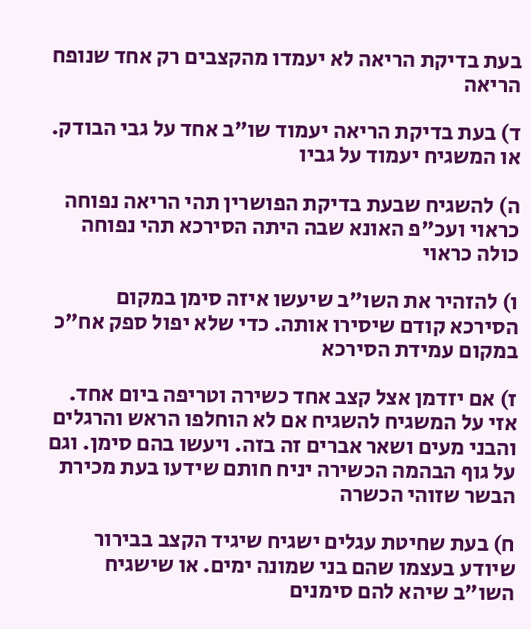בעת בדיקת הריאה לא יעמדו מהקצבים רק אחד שנופח הריאה

ד) בעת בדיקת הריאה יעמוד שו"ב אחד על גבי הבודק. או המשגיח יעמוד על גביו

ה) להשגיח שבעת בדיקת הפושרין תהי הריאה נפוחה כראוי ועכ"פ האונא שבה היתה הסירכא תהי נפוחה כולה כראוי

ו) להזהיר את השו"ב שיעשו איזה סימן במקום הסירכא קודם שיסירו אותה. כדי שלא יפול ספק אח"כ במקום עמידת הסירכא

ז) אם יזדמן אצל קצב אחד כשירה וטריפה ביום אחד. אזי על המשגיח להשגיח אם לא הוחלפו הראש והרגלים והבני מעים ושאר אברים זה בזה. ויעשו בהם סימן. וגם על גוף הבהמה הכשירה יניח חותם שידעו בעת מכירת הבשר שזוהי הכשרה

ח) בעת שחיטת עגלים ישגיח שיגיד הקצב בבירור שיודע בעצמו שהם בני שמונה ימים. או שישגיח השו"ב שיהא להם סימנים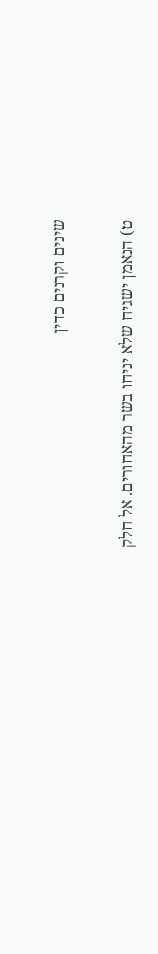שינים וקרנים כדין

ט) הנאמן ישגיח שלא יניחו בשר מהאחורים. אל חלק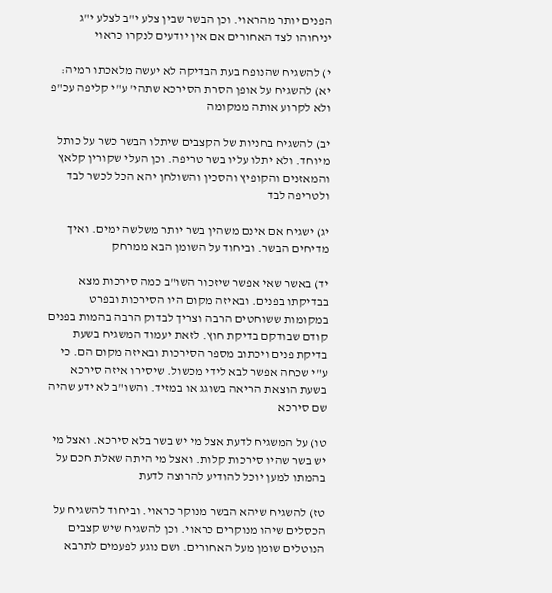הפנים יותר מהראוי. וכן הבשר שבין צלע י"ב לצלע י"ג יניחוהו לצד האחורים אם אין יודעים לנקרו כראוי

י) להשגיח שהנופח בעת הבדיקה לא יעשה מלאכתו רמיה: יא) להשגיח על אופן הסרת הסירכא שתהי' ע"י קליפה עכ"פ ולא לקרוע אותה ממקומה

יב) להשגיח בחניות של הקצבים שיתלו הבשר כשר על כותל מיוחד. ולא יתלו עליו בשר טריפה. וכן העלי שקורין קלאץ והמאזנים והקופיץ והסכין והשולחן יהא הכל לכשר לבד ולטריפה לבד

יג) ישגיח אם אינם משהין בשר יותר משלשה ימים. ואיך מדיחים הבשר. וביחוד על השומן הבא ממרחק

יד) באשר שאי אפשר שיזכור השו"ב כמה סירכות מצא בבדיקתו בפנים. ובאיזה מקום היו הסירכות ובפרט במקומות ששוחטים הרבה וצריך לבדוק הרבה בהמות בפנים קודם שבודקם בדיקת חוץ. לזאת יעמוד המשגיח בשעת בדיקת פנים ויכתוב מספר הסירכות ובאיזה מקום הם. כי ע"י שכחה אפשר לבא לידי מכשול. שיסירו איזה סירכא בשעת הוצאת הריאה בשוגג או במזיד. והשו"ב לא ידע שהיה שם סירכא

טו) על המשגיח לדעת אצל מי יש בשר בלא סירכא. ואצל מי יש בשר שהיו סירכות קלות. ואצל מי היתה שאלת חכם על בהמתו למען יוכל להודיע להרוצה לדעת

טז) להשגיח שיהא הבשר מנוקר כראוי. וביחוד להשגיח על הכסלים שיהו מנוקרים כראוי. וכן להשגיח שיש קצבים הנוטלים שומן מעל האחורים. ושם נוגע לפעמים לתרבא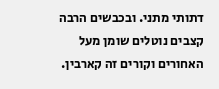דתותי מתני. ובכבשים הרבה קצבים נוטלים שומן מעל האחורים וקורים זה קארבין.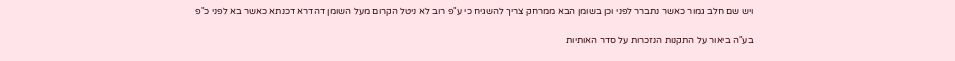ויש שם חלב גמור כאשר נתברר לפני וכן בשומן הבא ממרחק צריך להשגיח כי ע"פ רוב לא ניטל הקרום מעל השומן דהדרא דכנתא כאשר בא לפני כ"פ

בע"ה ביאור על התקנות הנזכרות על סדר האותיות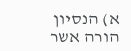א) הנסיון הורה אשר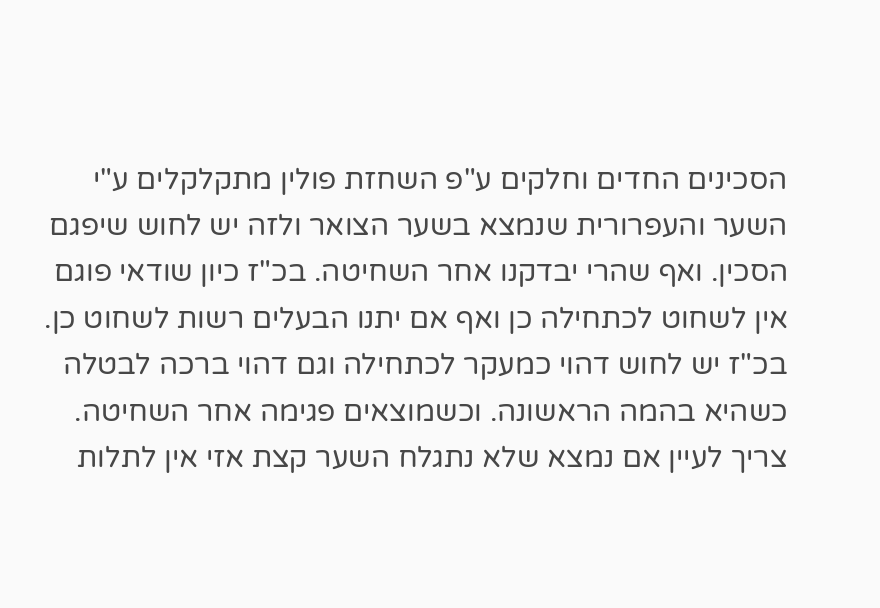הסכינים החדים וחלקים ע"פ השחזת פולין מתקלקלים ע"י השער והעפרורית שנמצא בשער הצואר ולזה יש לחוש שיפגם הסכין. ואף שהרי יבדקנו אחר השחיטה. בכ"ז כיון שודאי פוגם אין לשחוט לכתחילה כן ואף אם יתנו הבעלים רשות לשחוט כן. בכ"ז יש לחוש דהוי כמעקר לכתחילה וגם דהוי ברכה לבטלה כשהיא בהמה הראשונה. וכשמוצאים פגימה אחר השחיטה. צריך לעיין אם נמצא שלא נתגלח השער קצת אזי אין לתלות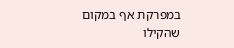במפרקת אף במקום שהקילו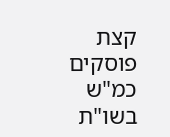קצת פוסקים כמ"ש בשו"ת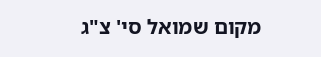מקום שמואל סי' צ"ג